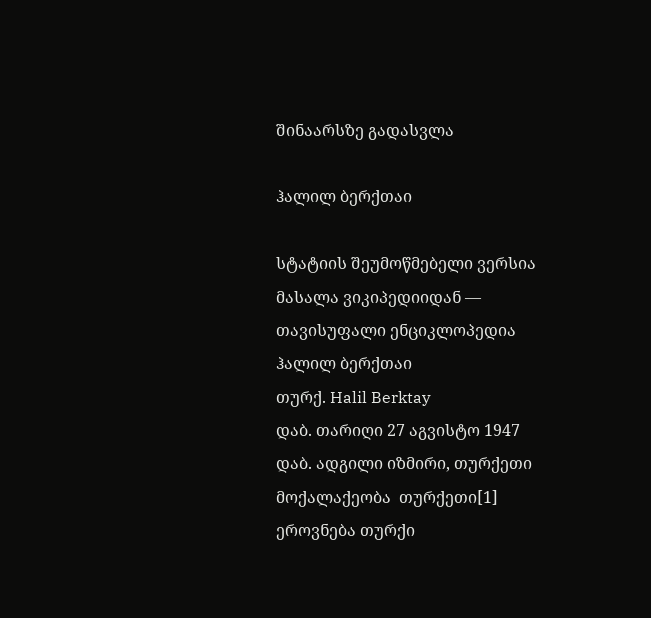შინაარსზე გადასვლა

ჰალილ ბერქთაი

სტატიის შეუმოწმებელი ვერსია
მასალა ვიკიპედიიდან — თავისუფალი ენციკლოპედია
ჰალილ ბერქთაი
თურქ. Halil Berktay
დაბ. თარიღი 27 აგვისტო 1947
დაბ. ადგილი იზმირი, თურქეთი
მოქალაქეობა  თურქეთი[1]
ეროვნება თურქი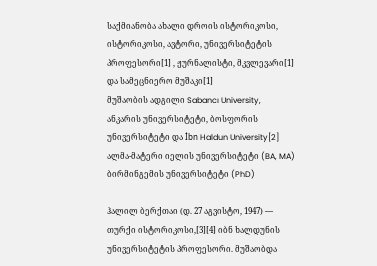საქმიანობა ახალი დროის ისტორიკოსი, ისტორიკოსი, ავტორი, უნივერსიტეტის პროფესორი[1] , ჟურნალისტი, მკვლევარი[1] და სამეცნიერო მუშაკი[1]
მუშაობის ადგილი Sabancı University, ანკარის უნივერსიტეტი, ბოსფორის უნივერსიტეტი და İbn Haldun University[2]
ალმა-მატერი იელის უნივერსიტეტი (BA, MA)
ბირმინგემის უნივერსიტეტი (PhD)

ჰალილ ბერქთაი (დ. 27 აგვისტო, 1947) — თურქი ისტორიკოსი,[3][4] იბნ ხალდუნის უნივერსიტეტის პროფესორი. მუშაობდა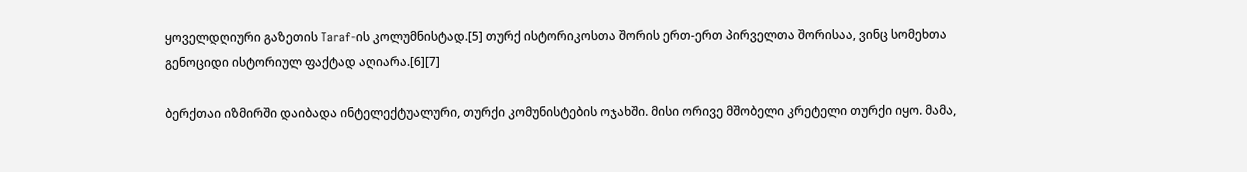ყოველდღიური გაზეთის Taraf-ის კოლუმნისტად.[5] თურქ ისტორიკოსთა შორის ერთ-ერთ პირველთა შორისაა, ვინც სომეხთა გენოციდი ისტორიულ ფაქტად აღიარა.[6][7]

ბერქთაი იზმირში დაიბადა ინტელექტუალური, თურქი კომუნისტების ოჯახში. მისი ორივე მშობელი კრეტელი თურქი იყო. მამა,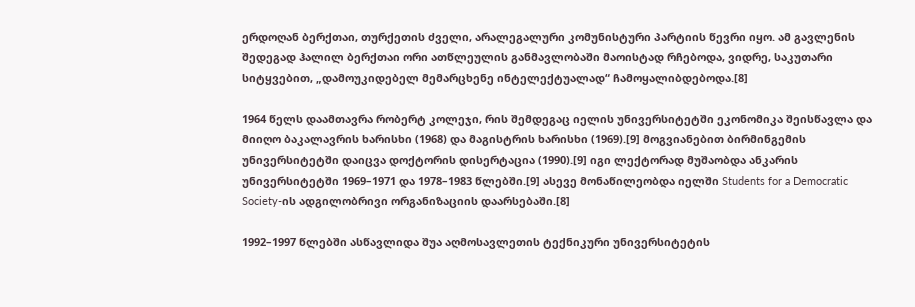ერდოღან ბერქთაი, თურქეთის ძველი, არალეგალური კომუნისტური პარტიის წევრი იყო. ამ გავლენის შედეგად ჰალილ ბერქთაი ორი ათწლეულის განმავლობაში მაოისტად რჩებოდა, ვიდრე, საკუთარი სიტყვებით, „დამოუკიდებელ მემარცხენე ინტელექტუალად“ ჩამოყალიბდებოდა.[8]

1964 წელს დაამთავრა რობერტ კოლეჯი, რის შემდეგაც იელის უნივერსიტეტში ეკონომიკა შეისწავლა და მიიღო ბაკალავრის ხარისხი (1968) და მაგისტრის ხარისხი (1969).[9] მოგვიანებით ბირმინგემის უნივერსიტეტში დაიცვა დოქტორის დისერტაცია (1990).[9] იგი ლექტორად მუშაობდა ანკარის უნივერსიტეტში 1969–1971 და 1978–1983 წლებში.[9] ასევე მონაწილეობდა იელში Students for a Democratic Society-ის ადგილობრივი ორგანიზაციის დაარსებაში.[8]

1992–1997 წლებში ასწავლიდა შუა აღმოსავლეთის ტექნიკური უნივერსიტეტის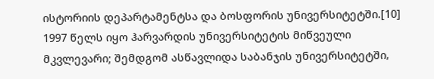ისტორიის დეპარტამენტსა და ბოსფორის უნივერსიტეტში.[10] 1997 წელს იყო ჰარვარდის უნივერსიტეტის მიწვეული მკვლევარი; შემდგომ ასწავლიდა საბანჯის უნივერსიტეტში,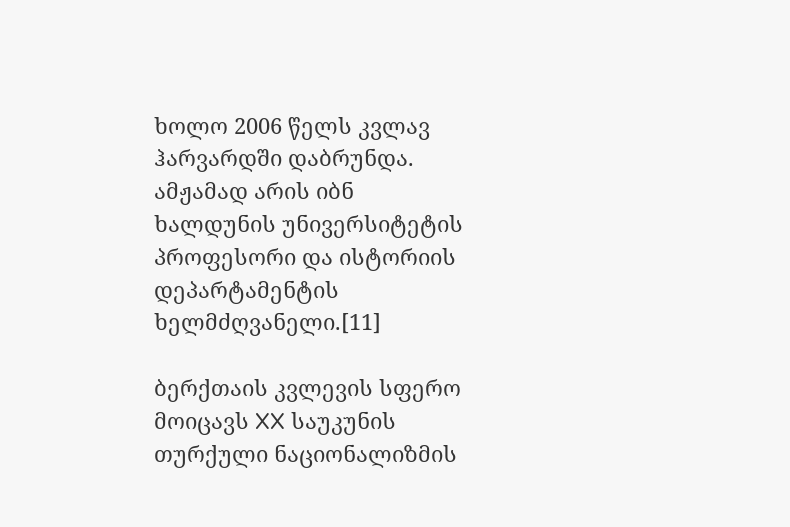ხოლო 2006 წელს კვლავ ჰარვარდში დაბრუნდა. ამჟამად არის იბნ ხალდუნის უნივერსიტეტის პროფესორი და ისტორიის დეპარტამენტის ხელმძღვანელი.[11]

ბერქთაის კვლევის სფერო მოიცავს XX საუკუნის თურქული ნაციონალიზმის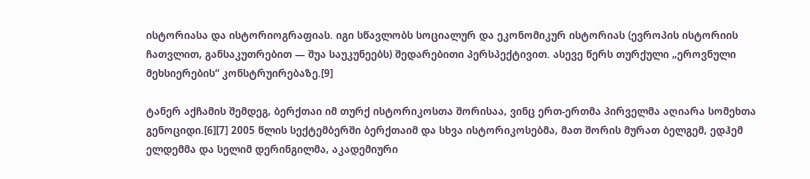ისტორიასა და ისტორიოგრაფიას. იგი სწავლობს სოციალურ და ეკონომიკურ ისტორიას (ევროპის ისტორიის ჩათვლით, განსაკუთრებით — შუა საუკუნეებს) შედარებითი პერსპექტივით. ასევე წერს თურქული „ეროვნული მეხსიერების“ კონსტრუირებაზე.[9]

ტანერ აქჩამის შემდეგ, ბერქთაი იმ თურქ ისტორიკოსთა შორისაა, ვინც ერთ-ერთმა პირველმა აღიარა სომეხთა გენოციდი.[6][7] 2005 წლის სექტემბერში ბერქთაიმ და სხვა ისტორიკოსებმა, მათ შორის მურათ ბელგემ, ედჰემ ელდემმა და სელიმ დერინგილმა, აკადემიური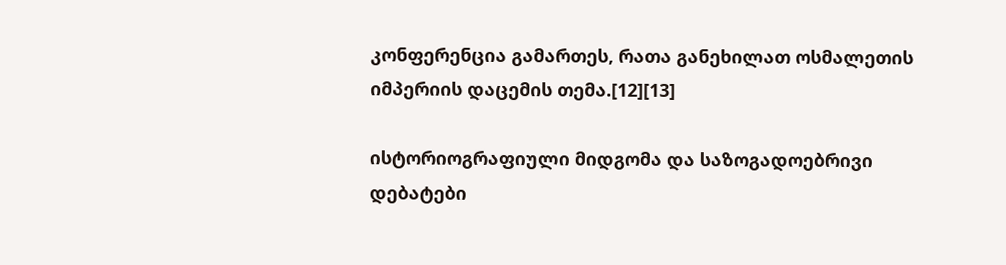კონფერენცია გამართეს, რათა განეხილათ ოსმალეთის იმპერიის დაცემის თემა.[12][13]

ისტორიოგრაფიული მიდგომა და საზოგადოებრივი დებატები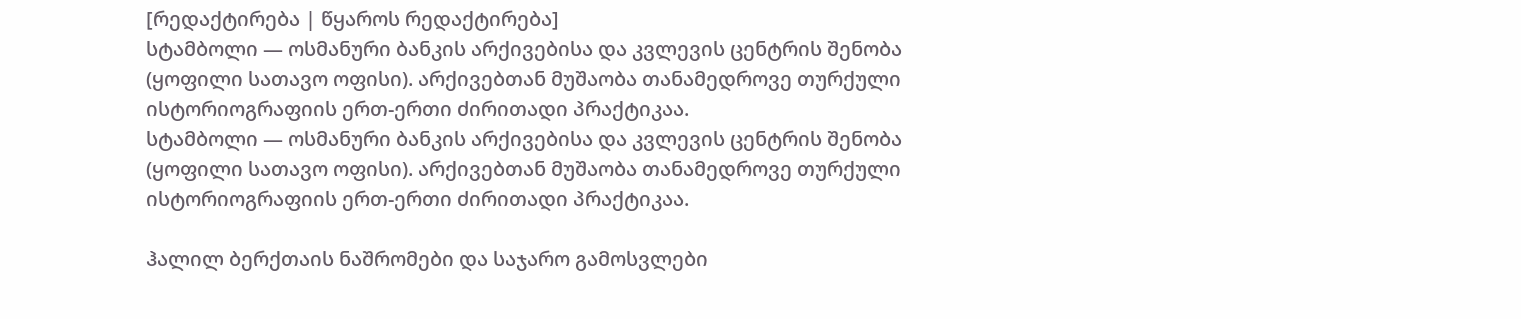[რედაქტირება | წყაროს რედაქტირება]
სტამბოლი — ოსმანური ბანკის არქივებისა და კვლევის ცენტრის შენობა (ყოფილი სათავო ოფისი). არქივებთან მუშაობა თანამედროვე თურქული ისტორიოგრაფიის ერთ-ერთი ძირითადი პრაქტიკაა.
სტამბოლი — ოსმანური ბანკის არქივებისა და კვლევის ცენტრის შენობა (ყოფილი სათავო ოფისი). არქივებთან მუშაობა თანამედროვე თურქული ისტორიოგრაფიის ერთ-ერთი ძირითადი პრაქტიკაა.

ჰალილ ბერქთაის ნაშრომები და საჯარო გამოსვლები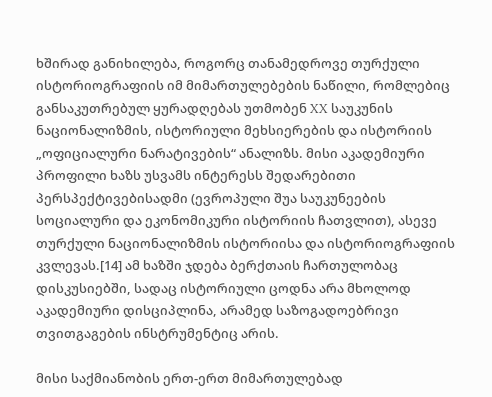ხშირად განიხილება, როგორც თანამედროვე თურქული ისტორიოგრაფიის იმ მიმართულებების ნაწილი, რომლებიც განსაკუთრებულ ყურადღებას უთმობენ XX საუკუნის ნაციონალიზმის, ისტორიული მეხსიერების და ისტორიის „ოფიციალური ნარატივების“ ანალიზს. მისი აკადემიური პროფილი ხაზს უსვამს ინტერესს შედარებითი პერსპექტივებისადმი (ევროპული შუა საუკუნეების სოციალური და ეკონომიკური ისტორიის ჩათვლით), ასევე თურქული ნაციონალიზმის ისტორიისა და ისტორიოგრაფიის კვლევას.[14] ამ ხაზში ჯდება ბერქთაის ჩართულობაც დისკუსიებში, სადაც ისტორიული ცოდნა არა მხოლოდ აკადემიური დისციპლინა, არამედ საზოგადოებრივი თვითგაგების ინსტრუმენტიც არის.

მისი საქმიანობის ერთ-ერთ მიმართულებად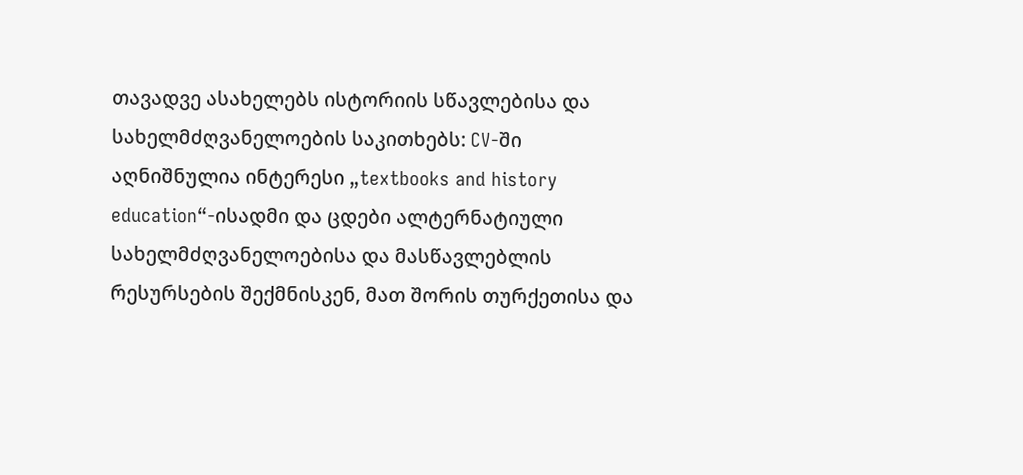თავადვე ასახელებს ისტორიის სწავლებისა და სახელმძღვანელოების საკითხებს: CV-ში აღნიშნულია ინტერესი „textbooks and history education“-ისადმი და ცდები ალტერნატიული სახელმძღვანელოებისა და მასწავლებლის რესურსების შექმნისკენ, მათ შორის თურქეთისა და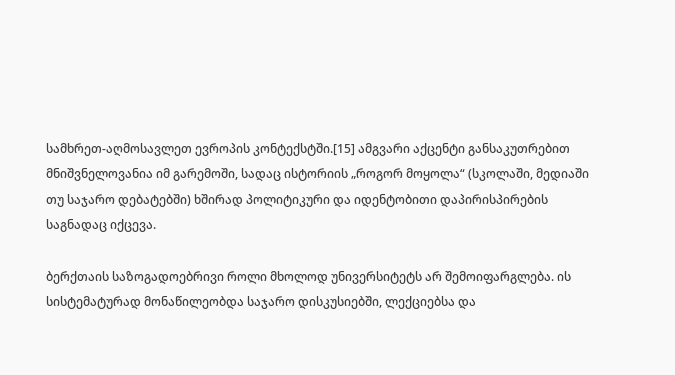სამხრეთ-აღმოსავლეთ ევროპის კონტექსტში.[15] ამგვარი აქცენტი განსაკუთრებით მნიშვნელოვანია იმ გარემოში, სადაც ისტორიის „როგორ მოყოლა“ (სკოლაში, მედიაში თუ საჯარო დებატებში) ხშირად პოლიტიკური და იდენტობითი დაპირისპირების საგნადაც იქცევა.

ბერქთაის საზოგადოებრივი როლი მხოლოდ უნივერსიტეტს არ შემოიფარგლება. ის სისტემატურად მონაწილეობდა საჯარო დისკუსიებში, ლექციებსა და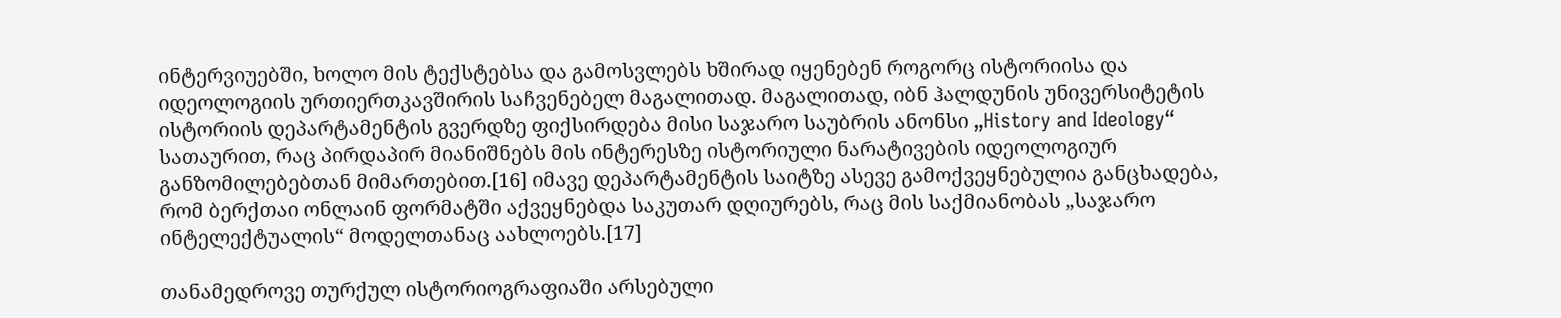ინტერვიუებში, ხოლო მის ტექსტებსა და გამოსვლებს ხშირად იყენებენ როგორც ისტორიისა და იდეოლოგიის ურთიერთკავშირის საჩვენებელ მაგალითად. მაგალითად, იბნ ჰალდუნის უნივერსიტეტის ისტორიის დეპარტამენტის გვერდზე ფიქსირდება მისი საჯარო საუბრის ანონსი „History and Ideology“ სათაურით, რაც პირდაპირ მიანიშნებს მის ინტერესზე ისტორიული ნარატივების იდეოლოგიურ განზომილებებთან მიმართებით.[16] იმავე დეპარტამენტის საიტზე ასევე გამოქვეყნებულია განცხადება, რომ ბერქთაი ონლაინ ფორმატში აქვეყნებდა საკუთარ დღიურებს, რაც მის საქმიანობას „საჯარო ინტელექტუალის“ მოდელთანაც აახლოებს.[17]

თანამედროვე თურქულ ისტორიოგრაფიაში არსებული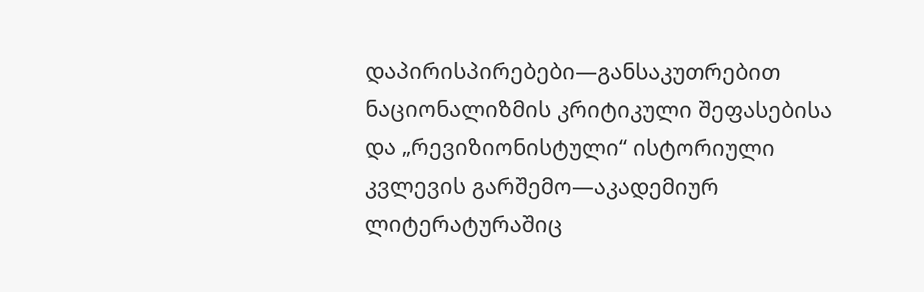დაპირისპირებები—განსაკუთრებით ნაციონალიზმის კრიტიკული შეფასებისა და „რევიზიონისტული“ ისტორიული კვლევის გარშემო—აკადემიურ ლიტერატურაშიც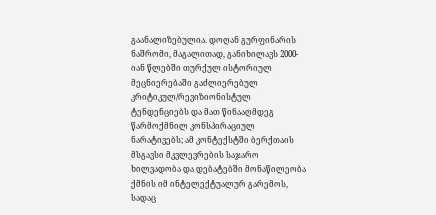გაანალიზებულია. დოღან გურფინარის ნაშრომი, მაგალითად, განიხილავს 2000-იან წლებში თურქულ ისტორიულ მეცნიერებაში გაძლიერებულ კრიტიკულ/რევიზიონისტულ ტენდენციებს და მათ წინააღმდეგ წარმოქმნილ კონსპირაციულ ნარატივებს; ამ კონტექსტში ბერქთაის მსგავსი მკვლევრების საჯარო ხილვადობა და დებატებში მონაწილეობა ქმნის იმ ინტელექტუალურ გარემოს, სადაც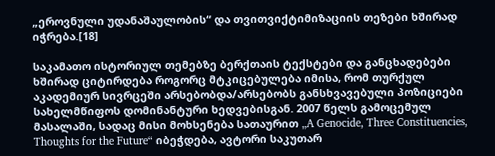„ეროვნული უდანაშაულობის“ და თვითვიქტიმიზაციის თეზები ხშირად იჭრება.[18]

საკამათო ისტორიულ თემებზე ბერქთაის ტექსტები და განცხადებები ხშირად ციტირდება როგორც მტკიცებულება იმისა, რომ თურქულ აკადემიურ სივრცეში არსებობდა/არსებობს განსხვავებული პოზიციები სახელმწიფოს დომინანტური ხედვებისგან. 2007 წელს გამოცემულ მასალაში, სადაც მისი მოხსენება სათაურით „A Genocide, Three Constituencies, Thoughts for the Future“ იბეჭდება, ავტორი საკუთარ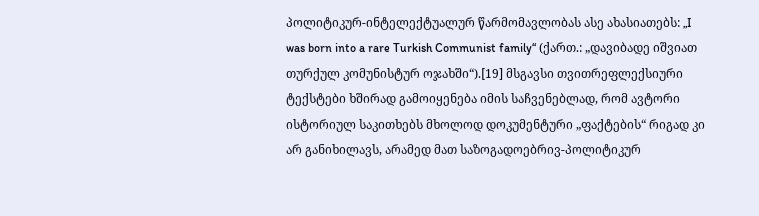პოლიტიკურ-ინტელექტუალურ წარმომავლობას ასე ახასიათებს: „I was born into a rare Turkish Communist family“ (ქართ.: „დავიბადე იშვიათ თურქულ კომუნისტურ ოჯახში“).[19] მსგავსი თვითრეფლექსიური ტექსტები ხშირად გამოიყენება იმის საჩვენებლად, რომ ავტორი ისტორიულ საკითხებს მხოლოდ დოკუმენტური „ფაქტების“ რიგად კი არ განიხილავს, არამედ მათ საზოგადოებრივ-პოლიტიკურ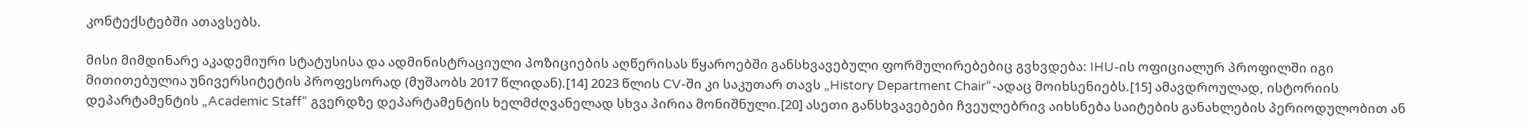კონტექსტებში ათავსებს.

მისი მიმდინარე აკადემიური სტატუსისა და ადმინისტრაციული პოზიციების აღწერისას წყაროებში განსხვავებული ფორმულირებებიც გვხვდება: IHU-ის ოფიციალურ პროფილში იგი მითითებულია უნივერსიტეტის პროფესორად (მუშაობს 2017 წლიდან).[14] 2023 წლის CV-ში კი საკუთარ თავს „History Department Chair“-ადაც მოიხსენიებს.[15] ამავდროულად, ისტორიის დეპარტამენტის „Academic Staff“ გვერდზე დეპარტამენტის ხელმძღვანელად სხვა პირია მონიშნული.[20] ასეთი განსხვავებები ჩვეულებრივ აიხსნება საიტების განახლების პერიოდულობით ან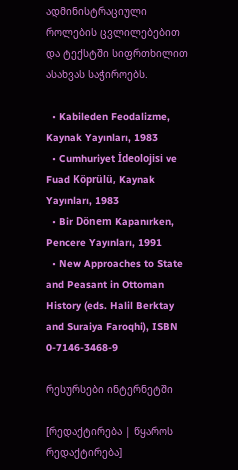ადმინისტრაციული როლების ცვლილებებით და ტექსტში სიფრთხილით ასახვას საჭიროებს.

  • Kabileden Feodalizme, Kaynak Yayınları, 1983
  • Cumhuriyet İdeolojisi ve Fuad Köprülü, Kaynak Yayınları, 1983
  • Bir Dönem Kapanırken, Pencere Yayınları, 1991
  • New Approaches to State and Peasant in Ottoman History (eds. Halil Berktay and Suraiya Faroqhi), ISBN 0-7146-3468-9

რესურსები ინტერნეტში

[რედაქტირება | წყაროს რედაქტირება]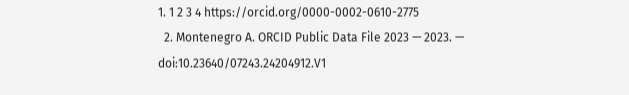1. 1 2 3 4 https://orcid.org/0000-0002-0610-2775
  2. Montenegro A. ORCID Public Data File 2023 — 2023. — doi:10.23640/07243.24204912.V1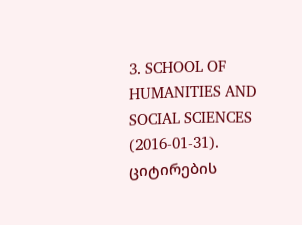3. SCHOOL OF HUMANITIES AND SOCIAL SCIENCES (2016-01-31). ციტირების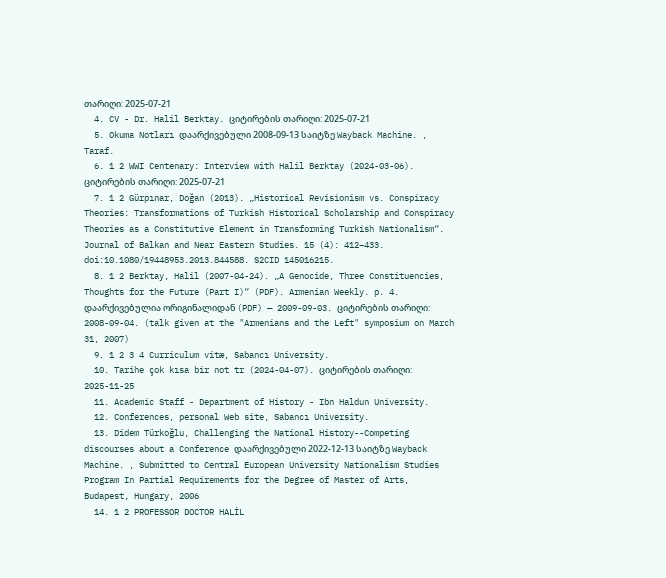თარიღი: 2025-07-21
  4. CV - Dr. Halil Berktay. ციტირების თარიღი: 2025-07-21
  5. Okuma Notları დაარქივებული 2008-09-13 საიტზე Wayback Machine. , Taraf.
  6. 1 2 WWI Centenary: Interview with Halil Berktay (2024-03-06). ციტირების თარიღი: 2025-07-21
  7. 1 2 Gürpınar, Doğan (2013). „Historical Revisionism vs. Conspiracy Theories: Transformations of Turkish Historical Scholarship and Conspiracy Theories as a Constitutive Element in Transforming Turkish Nationalism“. Journal of Balkan and Near Eastern Studies. 15 (4): 412–433. doi:10.1080/19448953.2013.844588. S2CID 145016215.
  8. 1 2 Berktay, Halil (2007-04-24). „A Genocide, Three Constituencies, Thoughts for the Future (Part I)“ (PDF). Armenian Weekly. p. 4. დაარქივებულია ორიგინალიდან (PDF) — 2009-09-03. ციტირების თარიღი: 2008-09-04. (talk given at the "Armenians and the Left" symposium on March 31, 2007)
  9. 1 2 3 4 Curriculum vitæ, Sabancı University.
  10. Tarihe çok kısa bir not tr (2024-04-07). ციტირების თარიღი: 2025-11-25
  11. Academic Staff - Department of History - Ibn Haldun University.
  12. Conferences, personal Web site, Sabancı University.
  13. Didem Türkoğlu, Challenging the National History--Competing discourses about a Conference დაარქივებული 2022-12-13 საიტზე Wayback Machine. , Submitted to Central European University Nationalism Studies Program In Partial Requirements for the Degree of Master of Arts, Budapest, Hungary, 2006
  14. 1 2 PROFESSOR DOCTOR HALİL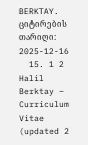BERKTAY. ციტირების თარიღი: 2025-12-16
  15. 1 2 Halil Berktay – Curriculum Vitae (updated 2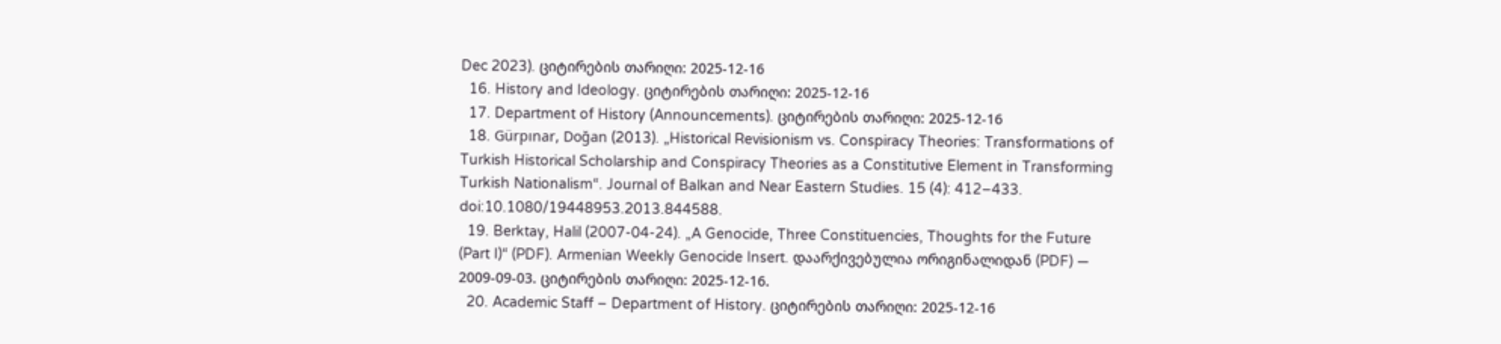Dec 2023). ციტირების თარიღი: 2025-12-16
  16. History and Ideology. ციტირების თარიღი: 2025-12-16
  17. Department of History (Announcements). ციტირების თარიღი: 2025-12-16
  18. Gürpınar, Doğan (2013). „Historical Revisionism vs. Conspiracy Theories: Transformations of Turkish Historical Scholarship and Conspiracy Theories as a Constitutive Element in Transforming Turkish Nationalism“. Journal of Balkan and Near Eastern Studies. 15 (4): 412–433. doi:10.1080/19448953.2013.844588.
  19. Berktay, Halil (2007-04-24). „A Genocide, Three Constituencies, Thoughts for the Future (Part I)“ (PDF). Armenian Weekly Genocide Insert. დაარქივებულია ორიგინალიდან (PDF) — 2009-09-03. ციტირების თარიღი: 2025-12-16.
  20. Academic Staff – Department of History. ციტირების თარიღი: 2025-12-16